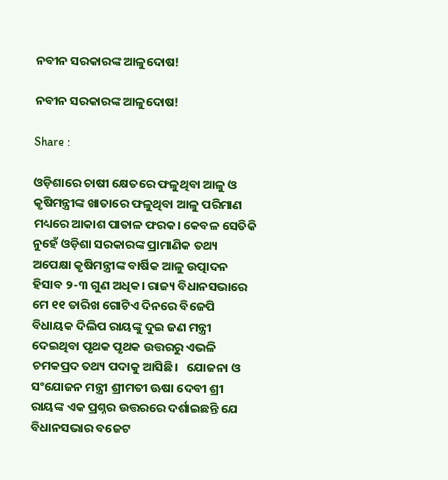ନବୀନ ସରକାରଙ୍କ ଆଳୁଦୋଷ!

ନବୀନ ସରକାରଙ୍କ ଆଳୁଦୋଷ!

Share :

ଓଡ଼ିଶାରେ ଚାଷୀ କ୍ଷେତରେ ଫଳୁଥିବା ଆଳୁ ଓ କୃଷିମନ୍ତ୍ରୀଙ୍କ ଖାତାରେ ଫଳୁଥିବା ଆଳୁ ପରିମାଣ ମଧ୍ୟରେ ଆକାଶ ପାତାଳ ଫରକ। କେବଳ ସେତିକି ନୁହେଁ ଓଡ଼ିଶା ସରକାରଙ୍କ ପ୍ରାମାଣିକ ତଥ୍ୟ ଅପେକ୍ଷା କୃଷିମନ୍ତ୍ରୀଙ୍କ ବାର୍ଷିକ ଆଳୁ ଉତ୍ପାଦନ ହିସାବ ୨-୩ ଗୁଣ ଅଧିକ। ରାଜ୍ୟ ବିଧାନସଭାରେ ମେ ୧୧ ତାରିଖ ଗୋଟିଏ ଦିନରେ ବିଜେପି ବିଧାୟକ ଦିଲିପ ରାୟଙ୍କୁ ଦୁଇ ଜଣ ମନ୍ତ୍ରୀ ଦେଇଥିବା ପୃଥକ ପୃଥକ ଉତ୍ତରରୁ ଏଭଳି ଚମକପ୍ରଦ ତଥ୍ୟ ପଦାକୁ ଆସିଛି।   ଯୋଜନା ଓ ସଂଯୋଜନ ମନ୍ତ୍ରୀ ଶ୍ରୀମତୀ ଊଷା ଦେବୀ ଶ୍ରୀ ରାୟଙ୍କ ଏକ ପ୍ରଶ୍ନର ଉତ୍ତରରେ ଦର୍ଶାଇଛନ୍ତି ଯେ ବିଧାନସଭାର ବଜେଟ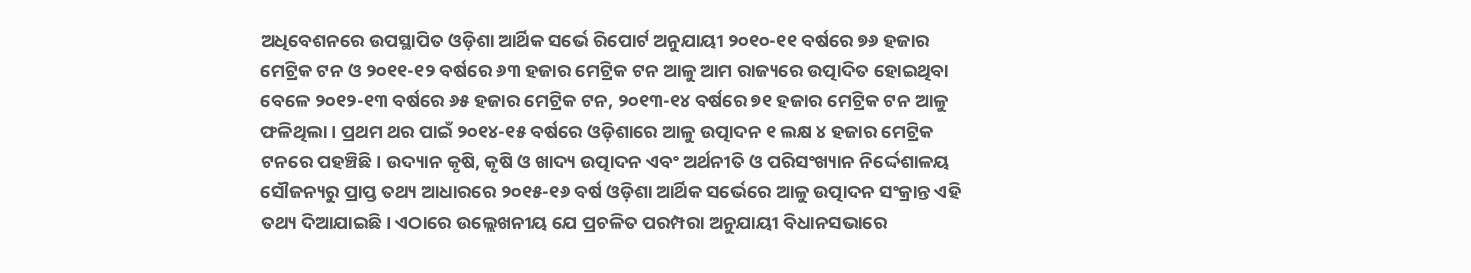ଅଧିବେଶନରେ ଉପସ୍ଥାପିତ ଓଡ଼ିଶା ଆର୍ଥିକ ସର୍ଭେ ରିପୋର୍ଟ ଅନୁଯାୟୀ ୨୦୧୦-୧୧ ବର୍ଷରେ ୭୬ ହଜାର ମେଟ୍ରିକ ଟନ ଓ ୨୦୧୧-୧୨ ବର୍ଷରେ ୬୩ ହଜାର ମେଟ୍ରିକ ଟନ ଆଳୁ ଆମ ରାଜ୍ୟରେ ଉତ୍ପାଦିତ ହୋଇଥିବା ବେଳେ ୨୦୧୨-୧୩ ବର୍ଷରେ ୬୫ ହଜାର ମେଟ୍ରିକ ଟନ, ୨୦୧୩-୧୪ ବର୍ଷରେ ୭୧ ହଜାର ମେଟ୍ରିକ ଟନ ଆଳୁ ଫଳିଥିଲା। ପ୍ରଥମ ଥର ପାଇଁ ୨୦୧୪-୧୫ ବର୍ଷରେ ଓଡ଼ିଶାରେ ଆଳୁ ଉତ୍ପାଦନ ୧ ଲକ୍ଷ ୪ ହଜାର ମେଟ୍ରିକ ଟନରେ ପହଞ୍ଚିଛି। ଉଦ୍ୟାନ କୃଷି, କୃଷି ଓ ଖାଦ୍ୟ ଉତ୍ପାଦନ ଏବଂ ଅର୍ଥନୀତି ଓ ପରିସଂଖ୍ୟାନ ନିର୍ଦ୍ଦେଶାଳୟ ସୌଜନ୍ୟରୁ ପ୍ରାପ୍ତ ତଥ୍ୟ ଆଧାରରେ ୨୦୧୫-୧୬ ବର୍ଷ ଓଡ଼ିଶା ଆର୍ଥିକ ସର୍ଭେରେ ଆଳୁ ଉତ୍ପାଦନ ସଂକ୍ରାନ୍ତ ଏହି ତଥ୍ୟ ଦିଆଯାଇଛି। ଏଠାରେ ଉଲ୍ଲେଖନୀୟ ଯେ ପ୍ରଚଳିତ ପରମ୍ପରା ଅନୁଯାୟୀ ବିଧାନସଭାରେ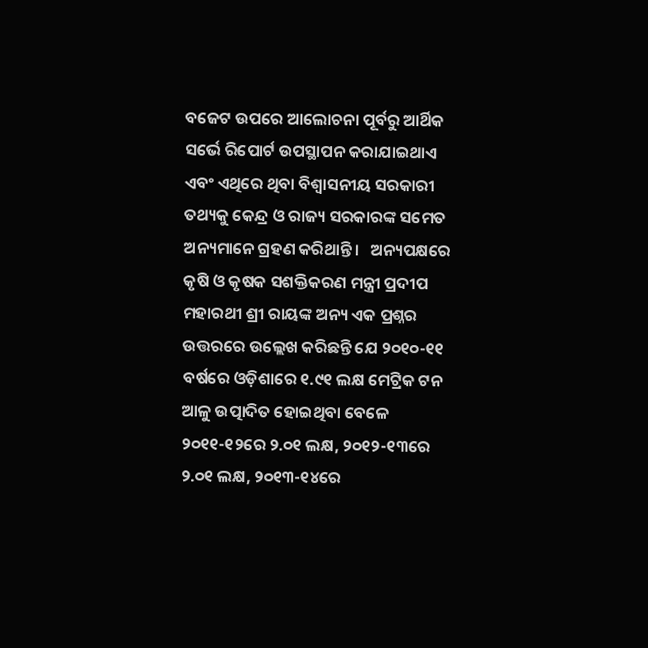ବଜେଟ ଉପରେ ଆଲୋଚନା ପୂର୍ବରୁ ଆର୍ଥିକ ସର୍ଭେ ରିପୋର୍ଟ ଉପସ୍ଥାପନ କରାଯାଇଥାଏ ଏବଂ ଏଥିରେ ଥିବା ବିଶ୍ୱାସନୀୟ ସରକାରୀ ତଥ୍ୟକୁ କେନ୍ଦ୍ର ଓ ରାଜ୍ୟ ସରକାରଙ୍କ ସମେତ ଅନ୍ୟମାନେ ଗ୍ରହଣ କରିଥାନ୍ତି।   ଅନ୍ୟପକ୍ଷରେ କୃଷି ଓ କୃଷକ ସଶକ୍ତିକରଣ ମନ୍ତ୍ରୀ ପ୍ରଦୀପ ମହାରଥୀ ଶ୍ରୀ ରାୟଙ୍କ ଅନ୍ୟ ଏକ ପ୍ରଶ୍ନର ଉତ୍ତରରେ ଉଲ୍ଲେଖ କରିଛନ୍ତି ଯେ ୨୦୧୦-୧୧ ବର୍ଷରେ ଓଡ଼ିଶାରେ ୧.୯୧ ଲକ୍ଷ ମେଟ୍ରିକ ଟନ ଆଳୁ ଉତ୍ପାଦିତ ହୋଇଥିବା ବେଳେ ୨୦୧୧-୧୨ରେ ୨.୦୧ ଲକ୍ଷ, ୨୦୧୨-୧୩ରେ ୨.୦୧ ଲକ୍ଷ, ୨୦୧୩-୧୪ରେ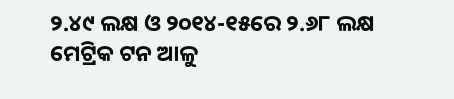୨.୪୯ ଲକ୍ଷ ଓ ୨୦୧୪-୧୫ରେ ୨.୬୮ ଲକ୍ଷ ମେଟ୍ରିକ ଟନ ଆଳୁ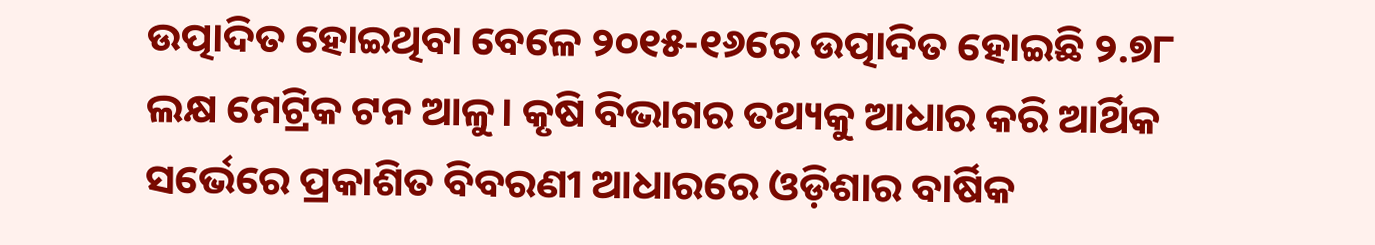ଉତ୍ପାଦିତ ହୋଇଥିବା ବେଳେ ୨୦୧୫-୧୬ରେ ଉତ୍ପାଦିତ ହୋଇଛି ୨.୭୮ ଲକ୍ଷ ମେଟ୍ରିକ ଟନ ଆଳୁ। କୃଷି ବିଭାଗର ତଥ୍ୟକୁ ଆଧାର କରି ଆର୍ଥିକ ସର୍ଭେରେ ପ୍ରକାଶିତ ବିବରଣୀ ଆଧାରରେ ଓଡ଼ିଶାର ବାର୍ଷିକ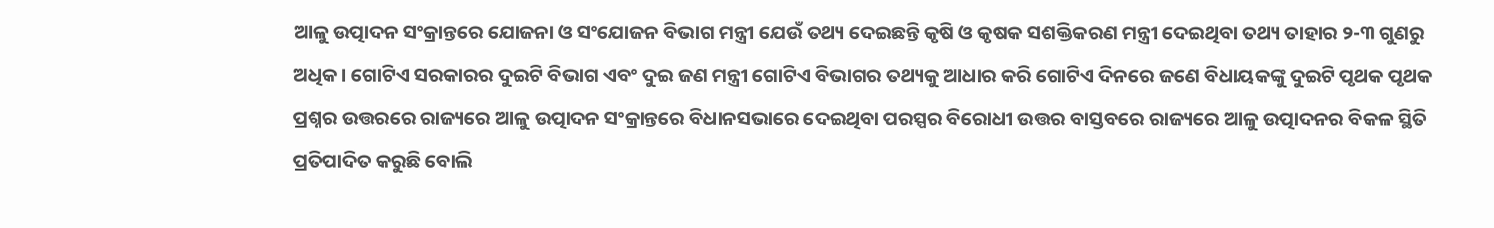ଆଳୁ ଉତ୍ପାଦନ ସଂକ୍ରାନ୍ତରେ ଯୋଜନା ଓ ସଂଯୋଜନ ବିଭାଗ ମନ୍ତ୍ରୀ ଯେଉଁ ତଥ୍ୟ ଦେଇଛନ୍ତି କୃଷି ଓ କୃଷକ ସଶକ୍ତିକରଣ ମନ୍ତ୍ରୀ ଦେଇଥିବା ତଥ୍ୟ ତାହାର ୨-୩ ଗୁଣରୁ ଅଧିକ। ଗୋଟିଏ ସରକାରର ଦୁଇଟି ବିଭାଗ ଏବଂ ଦୁଇ ଜଣ ମନ୍ତ୍ରୀ ଗୋଟିଏ ବିଭାଗର ତଥ୍ୟକୁ ଆଧାର କରି ଗୋଟିଏ ଦିନରେ ଜଣେ ବିଧାୟକଙ୍କୁ ଦୁଇଟି ପୃଥକ ପୃଥକ ପ୍ରଶ୍ନର ଉତ୍ତରରେ ରାଜ୍ୟରେ ଆଳୁ ଉତ୍ପାଦନ ସଂକ୍ରାନ୍ତରେ ବିଧାନସଭାରେ ଦେଇଥିବା ପରସ୍ପର ବିରୋଧୀ ଉତ୍ତର ବାସ୍ତବରେ ରାଜ୍ୟରେ ଆଳୁ ଉତ୍ପାଦନର ବିକଳ ସ୍ଥିତି ପ୍ରତିପାଦିତ କରୁଛି ବୋଲି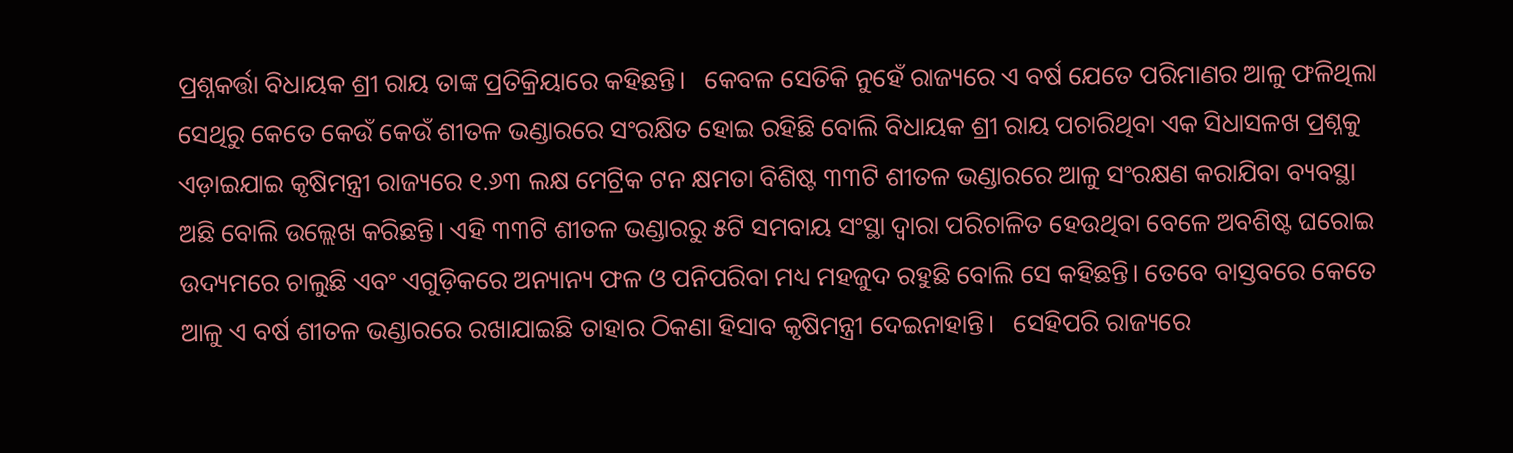ପ୍ରଶ୍ନକର୍ତ୍ତା ବିଧାୟକ ଶ୍ରୀ ରାୟ ତାଙ୍କ ପ୍ରତିକ୍ରିୟାରେ କହିଛନ୍ତି।   କେବଳ ସେତିକି ନୁହେଁ ରାଜ୍ୟରେ ଏ ବର୍ଷ ଯେତେ ପରିମାଣର ଆଳୁ ଫଳିଥିଲା ସେଥିରୁ କେତେ କେଉଁ କେଉଁ ଶୀତଳ ଭଣ୍ଡାରରେ ସଂରକ୍ଷିତ ହୋଇ ରହିଛି ବୋଲି ବିଧାୟକ ଶ୍ରୀ ରାୟ ପଚାରିଥିବା ଏକ ସିଧାସଳଖ ପ୍ରଶ୍ନକୁ ଏଡ଼ାଇଯାଇ କୃଷିମନ୍ତ୍ରୀ ରାଜ୍ୟରେ ୧.୬୩ ଲକ୍ଷ ମେଟ୍ରିକ ଟନ କ୍ଷମତା ବିଶିଷ୍ଟ ୩୩ଟି ଶୀତଳ ଭଣ୍ଡାରରେ ଆଳୁ ସଂରକ୍ଷଣ କରାଯିବା ବ୍ୟବସ୍ଥା ଅଛି ବୋଲି ଉଲ୍ଲେଖ କରିଛନ୍ତି। ଏହି ୩୩ଟି ଶୀତଳ ଭଣ୍ଡାରରୁ ୫ଟି ସମବାୟ ସଂସ୍ଥା ଦ୍ୱାରା ପରିଚାଳିତ ହେଉଥିବା ବେଳେ ଅବଶିଷ୍ଟ ଘରୋଇ ଉଦ୍ୟମରେ ଚାଲୁଛି ଏବଂ ଏଗୁଡ଼ିକରେ ଅନ୍ୟାନ୍ୟ ଫଳ ଓ ପନିପରିବା ମଧ୍ୟ ମହଜୁଦ ରହୁଛି ବୋଲି ସେ କହିଛନ୍ତି। ତେବେ ବାସ୍ତବରେ କେତେ ଆଳୁ ଏ ବର୍ଷ ଶୀତଳ ଭଣ୍ଡାରରେ ରଖାଯାଇଛି ତାହାର ଠିକଣା ହିସାବ କୃଷିମନ୍ତ୍ରୀ ଦେଇନାହାନ୍ତି।   ସେହିପରି ରାଜ୍ୟରେ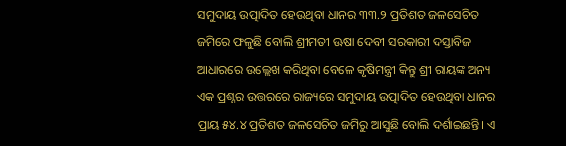ସମୁଦାୟ ଉତ୍ପାଦିତ ହେଉଥିବା ଧାନର ୩୩.୨ ପ୍ରତିଶତ ଜଳସେଚିତ ଜମିରେ ଫଳୁଛି ବୋଲି ଶ୍ରୀମତୀ ଊଷା ଦେବୀ ସରକାରୀ ଦସ୍ତାବିଜ ଆଧାରରେ ଉଲ୍ଲେଖ କରିଥିବା ବେଳେ କୃଷିମନ୍ତ୍ରୀ କିନ୍ତୁ ଶ୍ରୀ ରାୟଙ୍କ ଅନ୍ୟ ଏକ ପ୍ରଶ୍ନର ଉତ୍ତରରେ ରାଜ୍ୟରେ ସମୁଦାୟ ଉତ୍ପାଦିତ ହେଉଥିବା ଧାନର ପ୍ରାୟ ୫୪.୪ ପ୍ରତିଶତ ଜଳସେଚିତ ଜମିରୁ ଆସୁଛି ବୋଲି ଦର୍ଶାଇଛନ୍ତି। ଏ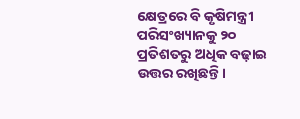କ୍ଷେତ୍ରରେ ବି କୃଷିମନ୍ତ୍ରୀ ପରିସଂଖ୍ୟାନକୁ ୨୦ ପ୍ରତିଶତରୁ ଅଧିକ ବଢ଼ାଇ ଉତ୍ତର ରଖିଛନ୍ତି।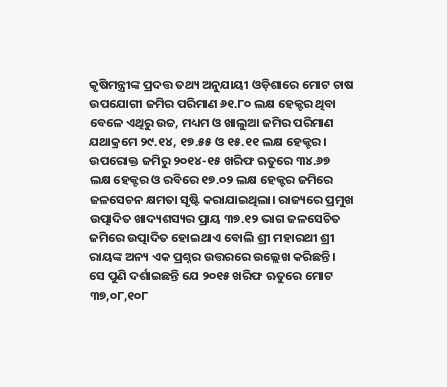କୃଷିମନ୍ତ୍ରୀଙ୍କ ପ୍ରଦତ୍ତ ତଥ୍ୟ ଅନୁଯାୟୀ ଓଡ଼ିଶାରେ ମୋଟ ଚାଷ ଉପଯୋଗୀ ଜମିର ପରିମାଣ ୬୧.୮୦ ଲକ୍ଷ ହେକ୍ଟର ଥିବା ବେଳେ ଏଥିରୁ ଉଚ୍ଚ, ମଧ୍ୟମ ଓ ଖାଲୁଆ ଜମିର ପରିମାଣ ଯଥାକ୍ରମେ ୨୯.୧୪, ୧୭.୫୫ ଓ ୧୫.୧୧ ଲକ୍ଷ ହେକ୍ଟର। ଉପରୋକ୍ତ ଜମିରୁ ୨୦୧୪-୧୫ ଖରିଫ ଋତୁରେ ୩୪.୬୭ ଲକ୍ଷ ହେକ୍ଟର ଓ ରବିରେ ୧୭.୦୨ ଲକ୍ଷ ହେକ୍ଟର ଜମିରେ ଜଳସେଚନ କ୍ଷମତା ସୃଷ୍ଟି କରାଯାଇଥିଲା। ରାଜ୍ୟରେ ପ୍ରମୁଖ ଉତ୍ପାଦିତ ଖାଦ୍ୟଶସ୍ୟର ପ୍ରାୟ ୩୭.୧୨ ଭାଗ ଜଳସେଚିତ ଜମିରେ ଉତ୍ପାଦିତ ହୋଇଥାଏ ବୋଲି ଶ୍ରୀ ମହାରଥୀ ଶ୍ରୀ ରାୟଙ୍କ ଅନ୍ୟ ଏକ ପ୍ରଶ୍ନର ଉତ୍ତରରେ ଉଲ୍ଲେଖ କରିଛନ୍ତି।   ସେ ପୁଣି ଦର୍ଶାଇଛନ୍ତି ଯେ ୨୦୧୫ ଖରିଫ ଋତୁରେ ମୋଟ ୩୭,୦୮,୧୦୮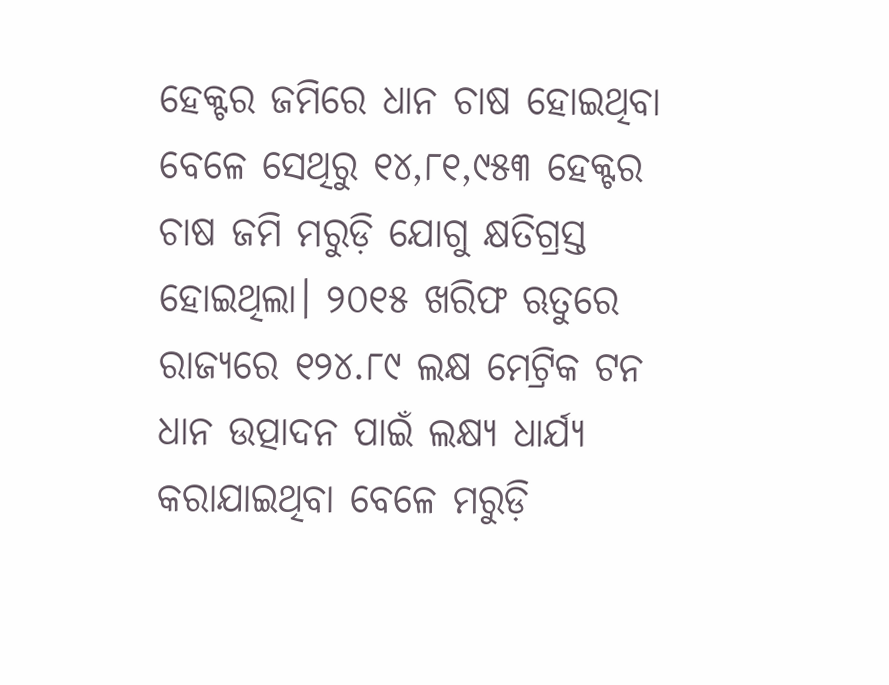ହେକ୍ଟର ଜମିରେ ଧାନ ଚାଷ ହୋଇଥିବା ବେଳେ ସେଥିରୁ ୧୪,୮୧,୯୫୩ ହେକ୍ଟର ଚାଷ ଜମି ମରୁଡ଼ି ଯୋଗୁ କ୍ଷତିଗ୍ରସ୍ତ ହୋଇଥିଲା। ୨୦୧୫ ଖରିଫ ଋତୁରେ ରାଜ୍ୟରେ ୧୨୪.୮୯ ଲକ୍ଷ ମେଟ୍ରିକ ଟନ ଧାନ ଉତ୍ପାଦନ ପାଇଁ ଲକ୍ଷ୍ୟ ଧାର୍ଯ୍ୟ କରାଯାଇଥିବା ବେଳେ ମରୁଡ଼ି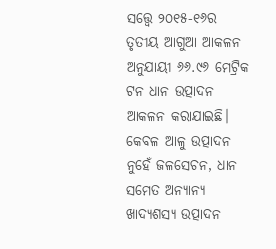ସତ୍ତ୍ବେ ୨୦୧୫-୧୬ର ତୃତୀୟ ଆଗୁଆ ଆକଳନ ଅନୁଯାୟୀ ୬୬.୯୬ ମେଟ୍ରିକ ଟନ ଧାନ ଉତ୍ପାଦନ ଆକଳନ କରାଯାଇଛି। କେବଳ ଆଳୁ ଉତ୍ପାଦନ ନୁହେଁ ଜଳସେଚନ, ଧାନ ସମେତ ଅନ୍ୟାନ୍ୟ ଖାଦ୍ୟଶସ୍ୟ ଉତ୍ପାଦନ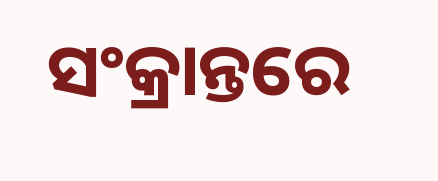ସଂକ୍ରାନ୍ତରେ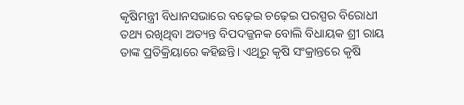କୃଷିମନ୍ତ୍ରୀ ବିଧାନସଭାରେ ବଢ଼େଇ ଚଢ଼େଇ ପରସ୍ପର ବିରୋଧୀ ତଥ୍ୟ ରଖିଥିବା ଅତ୍ୟନ୍ତ ବିପଦଜ୍ଜନକ ବୋଲି ବିଧାୟକ ଶ୍ରୀ ରାୟ ତାଙ୍କ ପ୍ରତିକ୍ରିୟାରେ କହିଛନ୍ତି। ଏଥିରୁ କୃଷି ସଂକ୍ରାନ୍ତରେ କୃଷି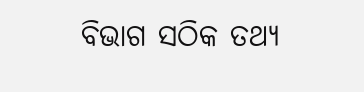ବିଭାଗ ସଠିକ ତଥ୍ୟ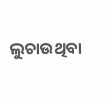ଲୁଚାଉଥିବା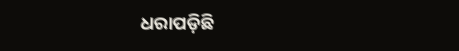ଧରାପଡ଼ିଛି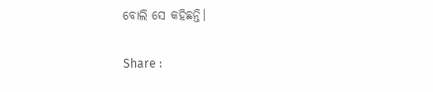ବୋଲି ସେ କହିଛନ୍ତି।

Share :